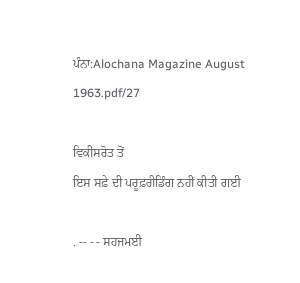ਪੰਨਾ:Alochana Magazine August 1963.pdf/27

ਵਿਕੀਸਰੋਤ ਤੋਂ
ਇਸ ਸਫ਼ੇ ਦੀ ਪਰੂਫ਼ਰੀਡਿੰਗ ਨਹੀਂ ਕੀਤੀ ਗਈ

. -- - - ਸਹਜਮਈ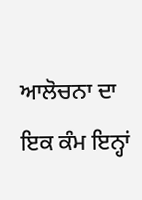ਆਲੋਚਨਾ ਦਾ ਇਕ ਕੰਮ ਇਨ੍ਹਾਂ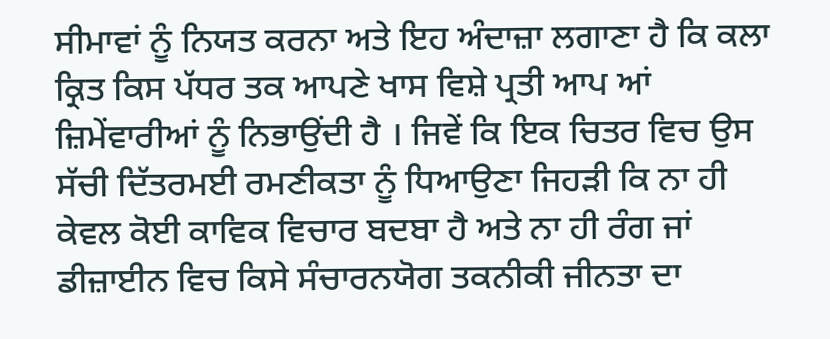ਸੀਮਾਵਾਂ ਨੂੰ ਨਿਯਤ ਕਰਨਾ ਅਤੇ ਇਹ ਅੰਦਾਜ਼ਾ ਲਗਾਣਾ ਹੈ ਕਿ ਕਲਾ ਕ੍ਰਿਤ ਕਿਸ ਪੱਧਰ ਤਕ ਆਪਣੇ ਖਾਸ ਵਿਸ਼ੇ ਪ੍ਰਤੀ ਆਪ ਆਂ ਜ਼ਿਮੇਂਵਾਰੀਆਂ ਨੂੰ ਨਿਭਾਉਂਦੀ ਹੈ । ਜਿਵੇਂ ਕਿ ਇਕ ਚਿਤਰ ਵਿਚ ਉਸ ਸੱਚੀ ਦਿੱਤਰਮਈ ਰਮਣੀਕਤਾ ਨੂੰ ਧਿਆਉਣਾ ਜਿਹੜੀ ਕਿ ਨਾ ਹੀ ਕੇਵਲ ਕੋਈ ਕਾਵਿਕ ਵਿਚਾਰ ਬਦਬਾ ਹੈ ਅਤੇ ਨਾ ਹੀ ਰੰਗ ਜਾਂ ਡੀਜ਼ਾਈਨ ਵਿਚ ਕਿਸੇ ਸੰਚਾਰਨਯੋਗ ਤਕਨੀਕੀ ਜੀਨਤਾ ਦਾ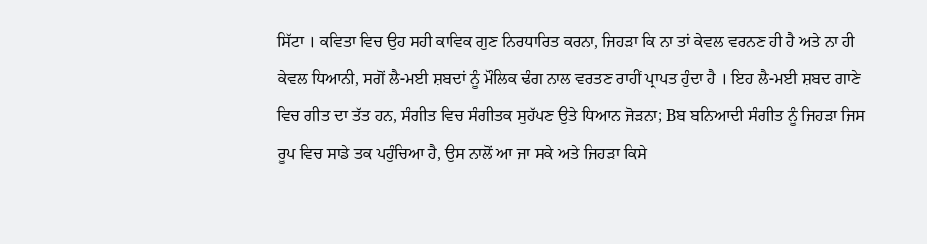ਸਿੱਟਾ । ਕਵਿਤਾ ਵਿਚ ਉਹ ਸਹੀ ਕਾਵਿਕ ਗੁਣ ਨਿਰਧਾਰਿਤ ਕਰਨਾ, ਜਿਹੜਾ ਕਿ ਨਾ ਤਾਂ ਕੇਵਲ ਵਰਨਣ ਹੀ ਹੈ ਅਤੇ ਨਾ ਹੀ ਕੇਵਲ ਧਿਆਨੀ, ਸਗੋਂ ਲੈ-ਮਈ ਸ਼ਬਦਾਂ ਨੂੰ ਮੌਲਿਕ ਢੰਗ ਨਾਲ ਵਰਤਣ ਰਾਹੀਂ ਪ੍ਰਾਪਤ ਹੁੰਦਾ ਹੈ । ਇਹ ਲੈ-ਮਈ ਸ਼ਬਦ ਗਾਣੇ ਵਿਚ ਗੀਤ ਦਾ ਤੱਤ ਹਨ, ਸੰਗੀਤ ਵਿਚ ਸੰਗੀਤਕ ਸੁਹੱਪਣ ਉਤੇ ਧਿਆਨ ਜੋੜਨਾ; Bਬ ਬਨਿਆਦੀ ਸੰਗੀਤ ਨੂੰ ਜਿਹੜਾ ਜਿਸ ਰੂਪ ਵਿਚ ਸਾਡੇ ਤਕ ਪਹੁੰਚਿਆ ਹੈ, ਉਸ ਨਾਲੋਂ ਆ ਜਾ ਸਕੇ ਅਤੇ ਜਿਹੜਾ ਕਿਸੇ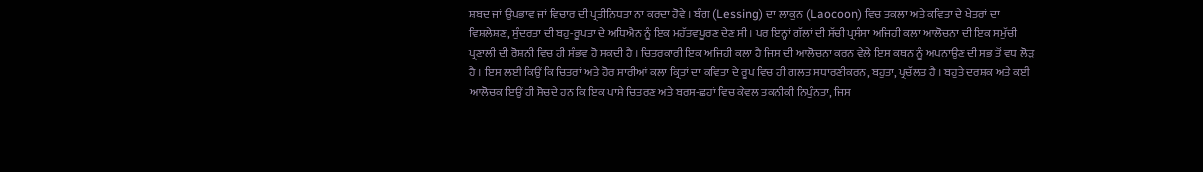ਸ਼ਬਦ ਜਾਂ ਉਪਭਾਵ ਜਾਂ ਵਿਚਾਰ ਦੀ ਪ੍ਰਤੀਨਿਧਤਾ ਨਾ ਕਰਦਾ ਹੋਵੇ । ਬੰਗ (Lessing) ਦਾ ਲਾਕੁਨ (Laocoon) ਵਿਚ ਤਕਲਾ ਅਤੇ ਕਵਿਤਾ ਦੇ ਖੇਤਰਾਂ ਦਾ ਵਿਸ਼ਲੇਸ਼ਣ, ਸੁੰਦਰਤਾ ਦੀ ਬਹੁ-ਰੂਪਤਾ ਦੇ ਅਧਿਐਨ ਨੂੰ ਇਕ ਮਹੱਤਵਪੂਰਣ ਦੇਣ ਸੀ । ਪਰ ਇਨ੍ਹਾਂ ਗੱਲਾਂ ਦੀ ਸੱਚੀ ਪ੍ਰਸੰਸਾ ਅਜਿਹੀ ਕਲਾ ਆਲੋਚਨਾ ਦੀ ਇਕ ਸਮੁੱਚੀ ਪ੍ਰਣਾਲੀ ਦੀ ਰੋਸ਼ਨੀ ਵਿਚ ਹੀ ਸੰਭਵ ਹੋ ਸਕਦੀ ਹੈ । ਚਿਤਰਕਾਰੀ ਇਕ ਅਜਿਹੀ ਕਲਾ ਹੈ ਜਿਸ ਦੀ ਆਲੋਚਨਾ ਕਰਨ ਵੇਲੇ ਇਸ ਕਥਨ ਨੂੰ ਅਪਨਾਉਣ ਦੀ ਸਭ ਤੋਂ ਵਧ ਲੋੜ ਹੈ । ਇਸ ਲਈ ਕਿਉਂ ਕਿ ਚਿਤਰਾਂ ਅਤੇ ਹੋਰ ਸਾਰੀਆਂ ਕਲਾ ਕ੍ਰਿਤਾਂ ਦਾ ਕਵਿਤਾ ਦੇ ਰੂਪ ਵਿਚ ਹੀ ਗਲਤ ਸਧਾਰਣੀਕਰਨ, ਬਹੁਤਾ, ਪ੍ਰਚੱਲਤ ਹੈ । ਬਹੁਤੇ ਦਰਸ਼ਕ ਅਤੇ ਕਈ ਆਲੋਚਕ ਇਉਂ ਹੀ ਸੋਚਦੇ ਹਨ ਕਿ ਇਕ ਪਾਸੇ ਚਿਤਰਣ ਅਤੇ ਬਰਸ-ਛਹਾਂ ਵਿਚ ਕੇਵਲ ਤਕਨੀਕੀ ਨਿਪੁੰਨਤਾ, ਜਿਸ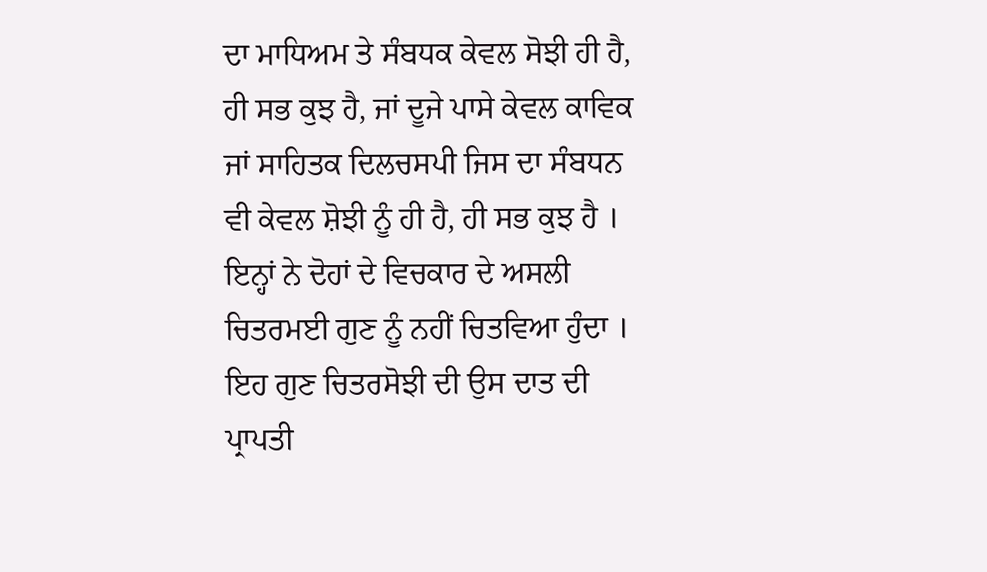ਦਾ ਮਾਧਿਅਮ ਤੇ ਸੰਬਧਕ ਕੇਵਲ ਸੋਝੀ ਹੀ ਹੈ, ਹੀ ਸਭ ਕੁਝ ਹੈ, ਜਾਂ ਦੂਜੇ ਪਾਸੇ ਕੇਵਲ ਕਾਵਿਕ ਜਾਂ ਸਾਹਿਤਕ ਦਿਲਚਸਪੀ ਜਿਸ ਦਾ ਸੰਬਧਨ ਵੀ ਕੇਵਲ ਸ਼ੋਝੀ ਨੂੰ ਹੀ ਹੈ, ਹੀ ਸਭ ਕੁਝ ਹੈ । ਇਨ੍ਹਾਂ ਨੇ ਦੋਹਾਂ ਦੇ ਵਿਚਕਾਰ ਦੇ ਅਸਲੀ ਚਿਤਰਮਈ ਗੁਣ ਨੂੰ ਨਹੀਂ ਚਿਤਵਿਆ ਹੁੰਦਾ । ਇਹ ਗੁਣ ਚਿਤਰਸੋਝੀ ਦੀ ਉਸ ਦਾਤ ਦੀ ਪ੍ਰਾਪਤੀ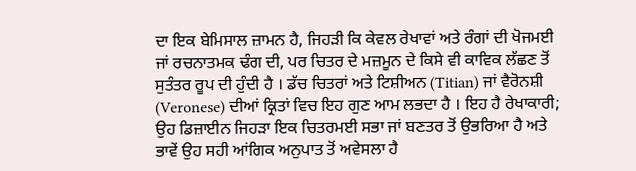ਦਾ ਇਕ ਬੇਮਿਸਾਲ ਜ਼ਾਮਨ ਹੈ, ਜਿਹੜੀ ਕਿ ਕੇਵਲ ਰੇਖਾਵਾਂ ਅਤੇ ਰੰਗਾਂ ਦੀ ਖੋਜਮਈ ਜਾਂ ਰਚਨਾਤਮਕ ਢੰਗ ਦੀ, ਪਰ ਚਿਤਰ ਦੇ ਮਜ਼ਮੂਨ ਦੇ ਕਿਸੇ ਵੀ ਕਾਵਿਕ ਲੱਛਣ ਤੋਂ ਸੁਤੰਤਰ ਰੂਪ ਦੀ ਹੁੰਦੀ ਹੈ । ਡੱਚ ਚਿਤਰਾਂ ਅਤੇ ਟਿਸ਼ੀਅਨ (Titian) ਜਾਂ ਵੈਰੋਨਸ਼ੀ (Veronese) ਦੀਆਂ ਕ੍ਰਿਤਾਂ ਵਿਚ ਇਹ ਗੁਣ ਆਮ ਲਭਦਾ ਹੈ । ਇਹ ਹੈ ਰੇਖਾਕਾਰੀ; ਉਹ ਡਿਜ਼ਾਈਨ ਜਿਹੜਾ ਇਕ ਚਿਤਰਮਈ ਸਭਾ ਜਾਂ ਬਣਤਰ ਤੋਂ ਉਭਰਿਆ ਹੈ ਅਤੇ ਭਾਵੇਂ ਉਹ ਸਹੀ ਆਂਗਿਕ ਅਨੁਪਾਤ ਤੋਂ ਅਵੇਸਲਾ ਹੈ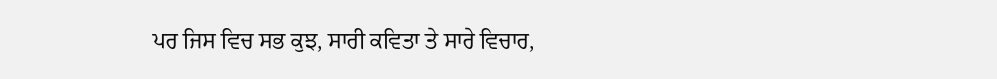ਪਰ ਜਿਸ ਵਿਚ ਸਭ ਕੁਝ, ਸਾਰੀ ਕਵਿਤਾ ਤੇ ਸਾਰੇ ਵਿਚਾਰ,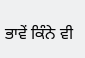ਭਾਵੇਂ ਕਿੰਨੇ ਵੀ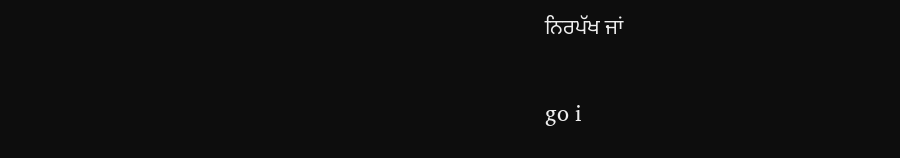ਨਿਰਪੱਖ ਜਾਂ

go i